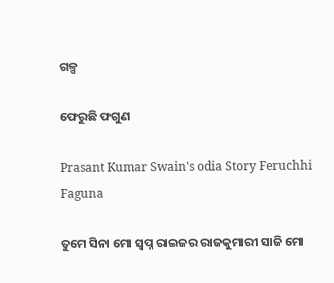ଗଳ୍ପ

ଫେରୁଛି ଫଗୁଣ

Prasant Kumar Swain's odia Story Feruchhi Faguna

ତୁମେ ସିନା ମୋ ସ୍ୱପ୍ନ ରାଇଜର ରାଜକୁମାରୀ ସାଜି ମୋ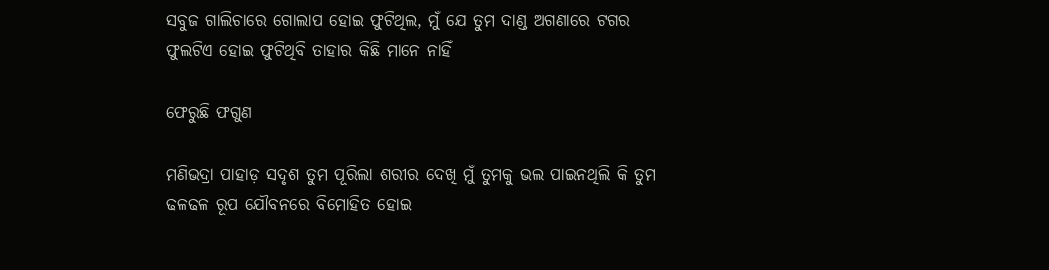ସବୁଜ ଗାଲିଚାରେ ଗୋଲାପ ହୋଇ ଫୁଟିଥିଲ, ମୁଁ ଯେ ତୁମ ଦାଣ୍ଡ ଅଗଣାରେ ଟଗର ଫୁଲଟିଏ ହୋଇ ଫୁଟିଥିବି ତାହାର କିଛି ମାନେ ନାହିଁ

ଫେରୁଛି ଫଗୁଣ

ମଣିଭଦ୍ରା ପାହାଡ଼ ସଦୃଶ ତୁମ ପୂରିଲା ଶରୀର ଦେଖି ମୁଁ ତୁମକୁ ଭଲ ପାଇନଥିଲି କି ତୁମ ଢଳଢଳ ରୂପ ଯୌବନରେ ବିମୋହିତ ହୋଇ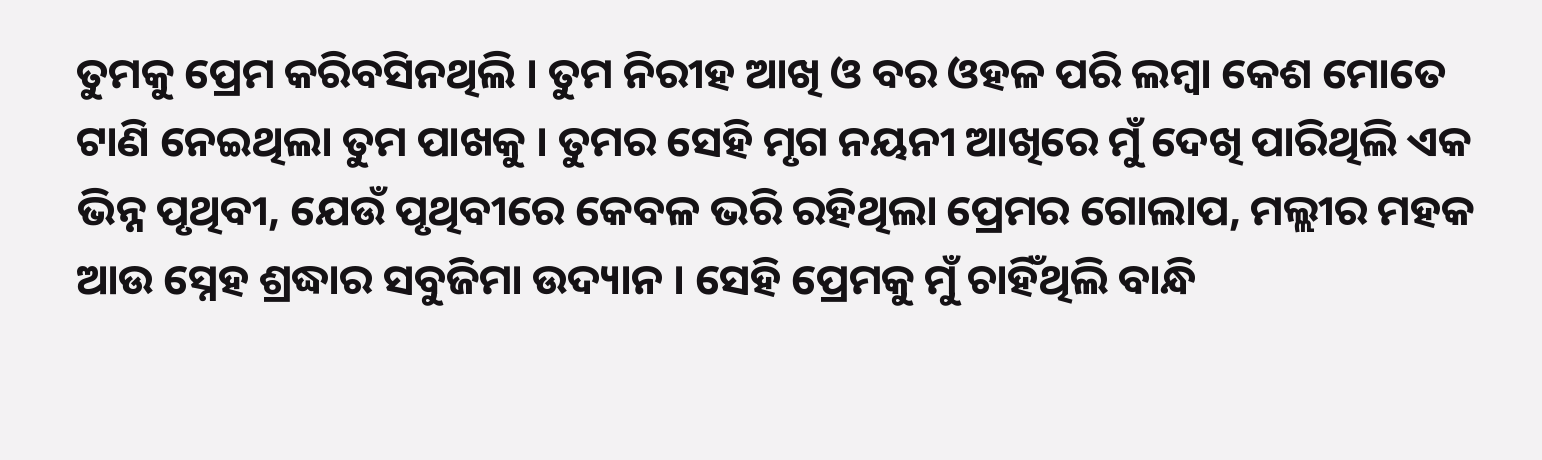ତୁମକୁ ପ୍ରେମ କରିବସିନଥିଲି । ତୁମ ନିରୀହ ଆଖି ଓ ବର ଓହଳ ପରି ଲମ୍ବା କେଶ ମୋତେ ଟାଣି ନେଇଥିଲା ତୁମ ପାଖକୁ । ତୁମର ସେହି ମୃଗ ନୟନୀ ଆଖିରେ ମୁଁ ଦେଖି ପାରିଥିଲି ଏକ ଭିନ୍ନ ପୃଥିବୀ, ଯେଉଁ ପୃଥିବୀରେ କେବଳ ଭରି ରହିଥିଲା ପ୍ରେମର ଗୋଲାପ, ମଲ୍ଲୀର ମହକ ଆଉ ସ୍ନେହ ଶ୍ରଦ୍ଧାର ସବୁଜିମା ଉଦ୍ୟାନ । ସେହି ପ୍ରେମକୁ ମୁଁ ଚାହିଁଥିଲି ବାନ୍ଧି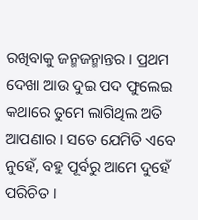ରଖିବାକୁ ଜନ୍ମଜନ୍ମାନ୍ତର । ପ୍ରଥମ ଦେଖା ଆଉ ଦୁଇ ପଦ ଫୁଲେଇ କଥାରେ ତୁମେ ଲାଗିଥିଲ ଅତି ଆପଣାର । ସତେ ଯେମିତି ଏବେ ନୁହେଁ, ବହୁ ପୂର୍ବରୁ ଆମେ ଦୁହେଁ ପରିଚିତ ।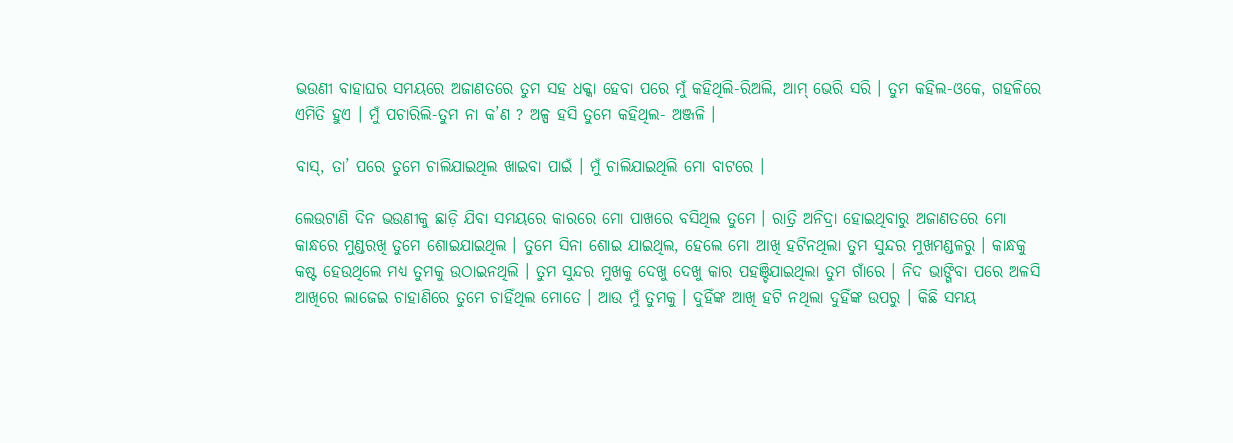ଭଉଣୀ ବାହାଘର ସମୟରେ ଅଜାଣତରେ ତୁମ ସହ ଧକ୍କା ହେବା ପରେ ମୁଁ କହିଥିଲି-ରିଅଲି, ଆମ୍ ଭେରି ସରି । ତୁମ କହିଲ-ଓକେ, ଗହଳିରେ ଏମିତି ହୁଏ । ମୁଁ ପଚାରିଲି-ତୁମ ନା କ’ଣ ? ଅଳ୍ପ ହସି ତୁମେ କହିଥିଲ- ଅଞ୍ଜଳି ।

ବାସ୍, ତା’ ପରେ ତୁମେ ଚାଲିଯାଇଥିଲ ଖାଇବା ପାଇଁ । ମୁଁ ଚାଲିଯାଇଥିଲି ମୋ ବାଟରେ ।

ଲେଉଟାଣି ଦିନ ଭଉଣୀକୁ ଛାଡ଼ି ଯିବା ସମୟରେ କାରରେ ମୋ ପାଖରେ ବସିଥିଲ ତୁମେ । ରାତ୍ରି ଅନିଦ୍ରା ହୋଇଥିବାରୁ ଅଜାଣତରେ ମୋ କାନ୍ଧରେ ମୁଣ୍ଡରଖି ତୁମେ ଶୋଇଯାଇଥିଲ । ତୁମେ ସିନା ଶୋଇ ଯାଇଥିଲ, ହେଲେ ମୋ ଆଖି ହଟିନଥିଲା ତୁମ ସୁନ୍ଦର ମୁଖମଣ୍ଡଳରୁ । କାନ୍ଧକୁ କଷ୍ଟ ହେଉଥିଲେ ମଧ୍ୟ ତୁମକୁ ଉଠାଇନଥିଲି । ତୁମ ସୁନ୍ଦର ମୁଖକୁ ଦେଖୁ ଦେଖୁ କାର ପହଞ୍ଚିଯାଇଥିଲା ତୁମ ଗାଁରେ । ନିଦ ଭାଙ୍ଗିବା ପରେ ଅଳସି ଆଖିରେ ଲାଜେଇ ଚାହାଣିରେ ତୁମେ ଚାହିଁଥିଲ ମୋତେ । ଆଉ ମୁଁ ତୁମକୁ । ଦୁହିଁଙ୍କ ଆଖି ହଟି ନଥିଲା ଦୁହିଁଙ୍କ ଉପରୁ । କିଛି ସମୟ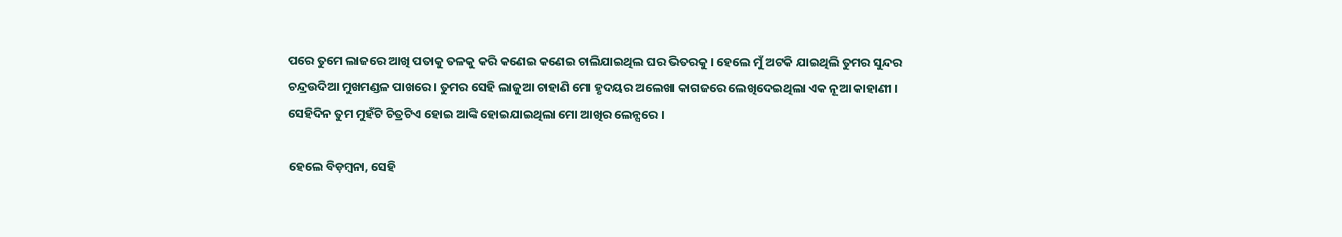ପରେ ତୁମେ ଲାଜରେ ଆଖି ପତାକୁ ତଳକୁ କରି କଣେଇ କଣେଇ ଚାଲିଯାଇଥିଲ ଘର ଭିତରକୁ । ହେଲେ ମୁଁ ଅଟକି ଯାଇଥିଲି ତୁମର ସୁନ୍ଦର ଚନ୍ଦ୍ରଉଦିଆ ମୁଖମଣ୍ଡଳ ପାଖରେ । ତୁମର ସେହି ଲାଜୁଆ ଚାହାଣି ମୋ ହୃଦୟର ଅଲେଖା କାଗଜରେ ଲେଖିଦେଇଥିଲା ଏକ ନୂଆ କାହାଣୀ । ସେହିଦିନ ତୁମ ମୁହଁଟି ଚିତ୍ରଟିଏ ହୋଇ ଆଙ୍କି ହୋଇଯାଇଥିଲା ମୋ ଆଖିର ଲେନ୍ସରେ ।

ହେଲେ ବିଡ଼ମ୍ବନା, ସେହି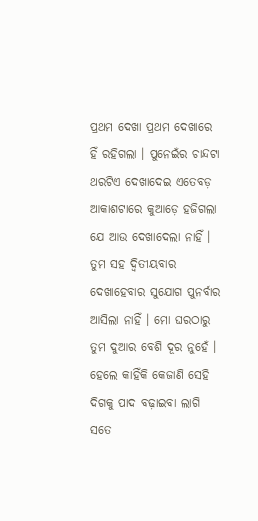ପ୍ରଥମ ଦେଖା ପ୍ରଥମ ଦେଖାରେ ହିଁ ରହିଗଲା । ପୁନେଇଁର ଚାନ୍ଦଟା ଥରଟିଏ ଦେଖାଦେଇ ଏତେବଡ଼ ଆକାଶଟାରେ କୁଆଡ଼େ ହଜିଗଲା ଯେ ଆଉ ଦେଖାଦେଲା ନାହିଁ । ତୁମ ସହ ଦ୍ୱିତୀୟବାର ଦେଖାହେବାର ସୁଯୋଗ ପୁନର୍ବାର ଆସିଲା ନାହିଁ । ମୋ ଘରଠାରୁ ତୁମ ଦୁଆର ବେଶି ଦୂର ନୁହେଁ । ହେଲେ କାହିଁକି କେଜାଣି ସେହି ଦିଗକୁ ପାଦ ବଢ଼ାଇବା ଲାଗି ସତେ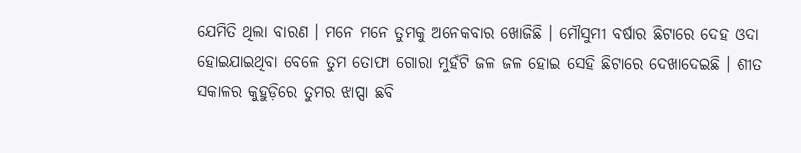ଯେମିତି ଥିଲା ବାରଣ । ମନେ ମନେ ତୁମକୁ ଅନେକବାର ଖୋଜିଛି । ମୌସୁମୀ ବର୍ଷାର ଛିଟାରେ ଦେହ ଓଦା ହୋଇଯାଇଥିବା ବେଳେ ତୁମ ତୋଫା ଗୋରା ମୁହଁଟି ଜଳ ଜଳ ହୋଇ ସେହି ଛିଟାରେ ଦେଖାଦେଇଛି । ଶୀତ ସକାଳର କୁହୁଡ଼ିରେ ତୁମର ଝାପ୍ସା ଛବି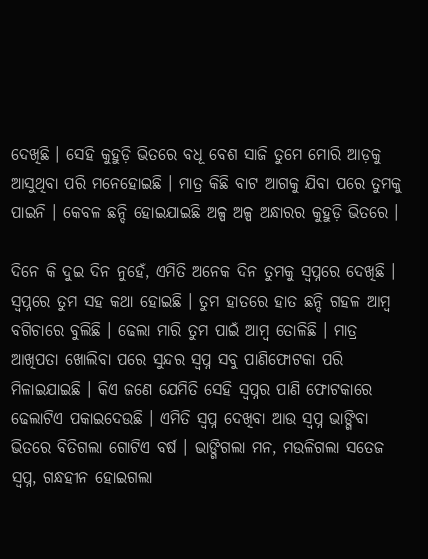ଦେଖିଛି । ସେହି କୁହୁଡ଼ି ଭିତରେ ବଧୂ ବେଶ ସାଜି ତୁମେ ମୋରି ଆଡ଼କୁ ଆସୁଥିବା ପରି ମନେହୋଇଛି । ମାତ୍ର କିଛି ବାଟ ଆଗକୁ ଯିବା ପରେ ତୁମକୁ ପାଇନି । କେବଳ ଛନ୍ଦି ହୋଇଯାଇଛି ଅଳ୍ପ ଅଳ୍ପ ଅନ୍ଧାରର କୁହୁଡ଼ି ଭିତରେ ।

ଦିନେ କି ଦୁଇ ଦିନ ନୁହେଁ, ଏମିତି ଅନେକ ଦିନ ତୁମକୁ ସ୍ୱପ୍ନରେ ଦେଖିଛି । ସ୍ୱପ୍ନରେ ତୁମ ସହ କଥା ହୋଇଛି । ତୁମ ହାତରେ ହାତ ଛନ୍ଦି ଗହଳ ଆମ୍ବ ବଗିଚାରେ ବୁଲିଛି । ଢେଲା ମାରି ତୁମ ପାଇଁ ଆମ୍ବ ତୋଳିଛି । ମାତ୍ର ଆଖିପତା ଖୋଲିବା ପରେ ସୁନ୍ଦର ସ୍ୱପ୍ନ ସବୁ ପାଣିଫୋଟକା ପରି ମିଳାଇଯାଇଛି । କିଏ ଜଣେ ଯେମିତି ସେହି ସ୍ୱପ୍ନର ପାଣି ଫୋଟକାରେ ଢେଲାଟିଏ ପକାଇଦେଉଛି । ଏମିତି ସ୍ୱପ୍ନ ଦେଖିବା ଆଉ ସ୍ୱପ୍ନ ଭାଙ୍ଗିବା ଭିତରେ ବିତିଗଲା ଗୋଟିଏ ବର୍ଷ । ଭାଙ୍ଗିଗଲା ମନ, ମଉଳିଗଲା ସତେଜ ସ୍ୱପ୍ନ, ଗନ୍ଧହୀନ ହୋଇଗଲା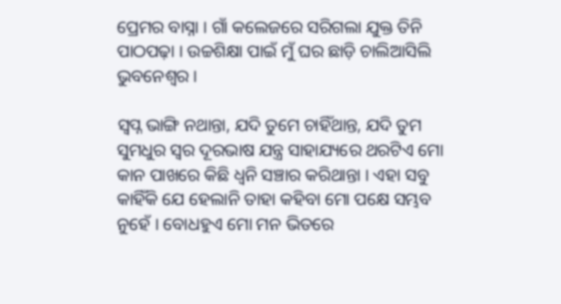ପ୍ରେମର ବାସ୍ନା । ଗାଁ କଲେଜରେ ସରିଗଲା ଯୁକ୍ତ ତିନି ପାଠପଢ଼ା । ଉଚ୍ଚଶିକ୍ଷା ପାଇଁ ମୁଁ ଘର ଛାଡ଼ି ଚାଲିଆସିଲି ଭୁବନେଶ୍ୱର ।

ସ୍ୱପ୍ନ ଭାଙ୍ଗି ନଥାନ୍ତା, ଯଦି ତୁମେ ଚାହିଁଥାନ୍ତ, ଯଦି ତୁମ ସୁମଧୁର ସ୍ୱର ଦୂରଭାଷ ଯନ୍ତ୍ର ସାହାଯ୍ୟରେ ଥରଟିଏ ମୋ କାନ ପାଖରେ କିଛି ଧ୍ୱନି ସଞ୍ଚାର କରିଥାନ୍ତା । ଏହା ସବୁ କାହିଁକି ଯେ ହେଲାନି ତାହା କହିବା ମୋ ପକ୍ଷେ ସମ୍ଭବ ନୁହେଁ । ବୋଧହୁଏ ମୋ ମନ ଭିତରେ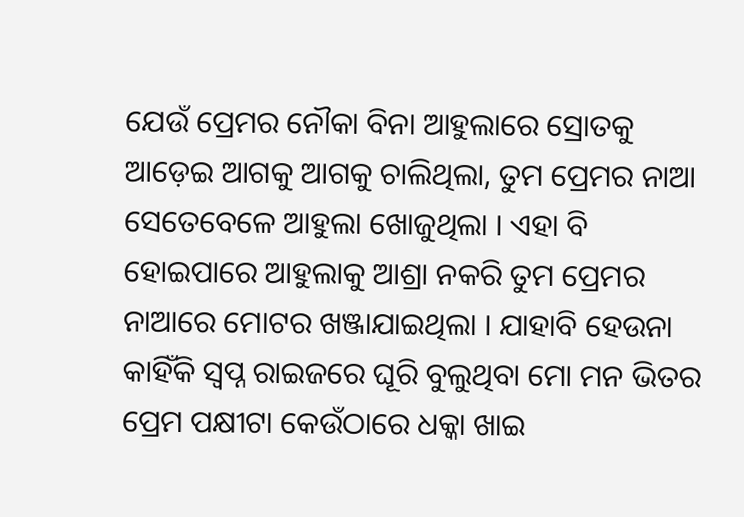ଯେଉଁ ପ୍ରେମର ନୌକା ବିନା ଆହୁଲାରେ ସ୍ରୋତକୁ ଆଡ଼େଇ ଆଗକୁ ଆଗକୁ ଚାଲିଥିଲା, ତୁମ ପ୍ରେମର ନାଆ ସେତେବେଳେ ଆହୁଲା ଖୋଜୁଥିଲା । ଏହା ବି ହୋଇପାରେ ଆହୁଲାକୁ ଆଶ୍ରା ନକରି ତୁମ ପ୍ରେମର ନାଆରେ ମୋଟର ଖଞ୍ଜାଯାଇଥିଲା । ଯାହାବି ହେଉନା କାହିଁକି ସ୍ୱପ୍ନ ରାଇଜରେ ଘୂରି ବୁଲୁଥିବା ମୋ ମନ ଭିତର ପ୍ରେମ ପକ୍ଷୀଟା କେଉଁଠାରେ ଧକ୍କା ଖାଇ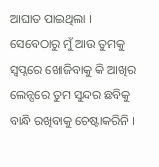ଆଘାତ ପାଇଥିଲା । ସେବେଠାରୁ ମୁଁ ଆଉ ତୁମକୁ ସ୍ୱପ୍ନରେ ଖୋଜିବାକୁ କି ଆଖିର ଲେନ୍ସରେ ତୁମ ସୁନ୍ଦର ଛବିକୁ ବାନ୍ଧି ରଖିବାକୁ ଚେଷ୍ଟାକରିନି ।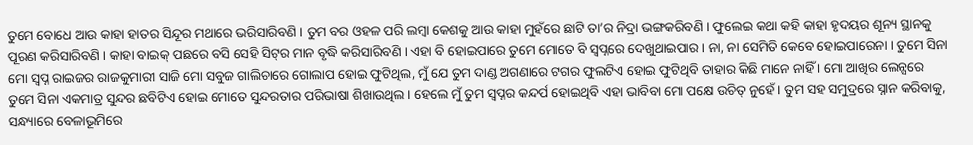ତୁମେ ବୋଧେ ଆଉ କାହା ହାତର ସିନ୍ଦୂର ମଥାରେ ଭରିସାରିବଣି । ତୁମ ବର ଓହଳ ପରି ଲମ୍ବା କେଶକୁ ଆଉ କାହା ମୁହଁରେ ଛାଟି ତା’ର ନିଦ୍ରା ଭଙ୍ଗକରିବଣି । ଫୁଲେଇ କଥା କହି କାହା ହୃଦୟର ଶୂନ୍ୟ ସ୍ଥାନକୁ ପୂରଣ କରିସାରିବଣି । କାହା ବାଇକ୍ ପଛରେ ବସି ସେହି ସିଟ୍‌ର ମାନ ବୃଦ୍ଧି କରିସାରିବଣି । ଏହା ବି ହୋଇପାରେ ତୁମେ ମୋତେ ବି ସ୍ୱପ୍ନରେ ଦେଖୁଥାଇପାର । ନା, ନା ସେମିତି କେବେ ହୋଇପାରେନା । ତୁମେ ସିନା ମୋ ସ୍ୱପ୍ନ ରାଇଜର ରାଜକୁମାରୀ ସାଜି ମୋ ସବୁଜ ଗାଲିଚାରେ ଗୋଲାପ ହୋଇ ଫୁଟିଥିଲ, ମୁଁ ଯେ ତୁମ ଦାଣ୍ଡ ଅଗଣାରେ ଟଗର ଫୁଲଟିଏ ହୋଇ ଫୁଟିଥିବି ତାହାର କିଛି ମାନେ ନାହିଁ । ମୋ ଆଖିର ଲେନ୍ସରେ ତୁମେ ସିନା ଏକମାତ୍ର ସୁନ୍ଦର ଛବିଟିଏ ହୋଇ ମୋତେ ସୁନ୍ଦରତାର ପରିଭାଷା ଶିଖାଉଥିଲ । ହେଲେ ମୁଁ ତୁମ ସ୍ୱପ୍ନର କନ୍ଦର୍ପ ହୋଇଥିବି ଏହା ଭାବିବା ମୋ ପକ୍ଷେ ଉଚିତ୍ ନୁହେଁ । ତୁମ ସହ ସମୁଦ୍ରରେ ସ୍ନାନ କରିବାକୁ, ସନ୍ଧ୍ୟାରେ ବେଳାଭୂମିରେ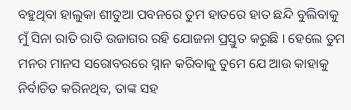ବହୁଥିବା ହାଲୁକା ଶୀତୁଆ ପବନରେ ତୁମ ହାତରେ ହାତ ଛନ୍ଦି ବୁଲିବାକୁ ମୁଁ ସିନା ରାତି ରାତି ଉଜାଗର ରହି ଯୋଜନା ପ୍ରସ୍ତୁତ କରୁଛି । ହେଲେ ତୁମ ମନର ମାନସ ସରୋବରରେ ସ୍ନାନ କରିବାକୁ ତୁମେ ଯେ ଆଉ କାହାକୁ ନିର୍ବାଚିତ କରିନଥିବ, ତାଙ୍କ ସହ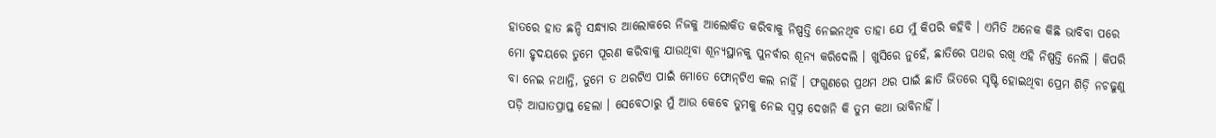ହାତରେ ହାତ ଛନ୍ଦି ସନ୍ଧ୍ୟାର ଆଲୋକରେ ନିଜକୁ ଆଲୋକିତ କରିବାକୁ ନିଷ୍ପତ୍ତି ନେଇନଥିବ ତାହା ଯେ ମୁଁ କିପରି କହିବି । ଏମିତି ଅନେକ କିଛି ଭାବିବା ପରେ ମୋ ହୃଦୟରେ ତୁମେ ପୂରଣ କରିବାକୁ ଯାଉଥିବା ଶୂନ୍ୟସ୍ଥାନକୁ ପୁନର୍ବାର ଶୂନ୍ୟ କରିଦେଲି । ଖୁସିରେ ନୁହେଁ, ଛାତିରେ ପଥର ରଖି ଏହି ନିଷ୍ପତ୍ତି ନେଲି । କିପରି ବା ନେଇ ନଥାନ୍ତି, ତୁମେ ତ ଥରଟିଏ ପାଇଁ ମୋତେ ଫୋନ୍‌ଟିଏ କଲ ନାହିଁ । ଫଗୁଣରେ ପ୍ରଥମ ଥର ପାଇଁ ଛାତି ଭିତରେ ସୃଷ୍ଟି ହୋଇଥିବା ପ୍ରେମ ଶିଡ଼ି ନଚଢୁଣୁ ପଡ଼ି ଆଘାତପ୍ରାପ୍ତ ହେଲା । ସେବେଠାରୁ ମୁଁ ଆଉ କେବେ ତୁମକୁ ନେଇ ସ୍ୱପ୍ନ ଦେଖନି କି ତୁମ କଥା ଭାବିନାହିଁ ।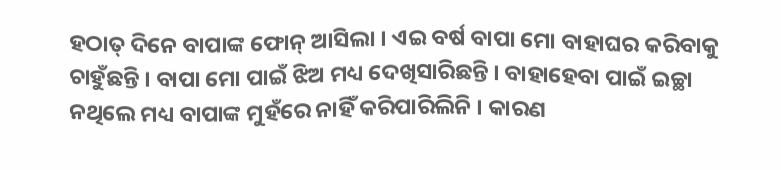ହଠାତ୍ ଦିନେ ବାପାଙ୍କ ଫୋନ୍ ଆସିଲା । ଏଇ ବର୍ଷ ବାପା ମୋ ବାହାଘର କରିବାକୁ ଚାହୁଁଛନ୍ତି । ବାପା ମୋ ପାଇଁ ଝିଅ ମଧ୍ୟ ଦେଖିସାରିଛନ୍ତି । ବାହାହେବା ପାଇଁ ଇଚ୍ଛା ନଥିଲେ ମଧ୍ୟ ବାପାଙ୍କ ମୁହଁରେ ନାହିଁ କରିପାରିଲିନି । କାରଣ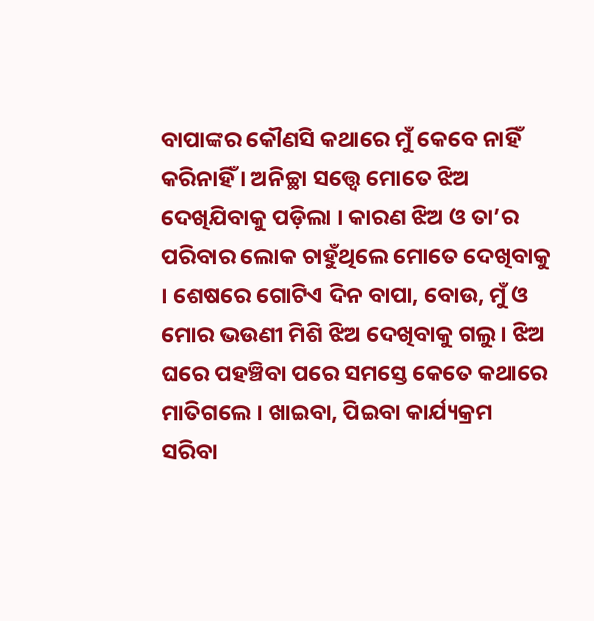ବାପାଙ୍କର କୌଣସି କଥାରେ ମୁଁ କେବେ ନାହିଁ କରିନାହିଁ । ଅନିଚ୍ଛା ସତ୍ତ୍ୱେ ମୋତେ ଝିଅ ଦେଖିଯିବାକୁ ପଡ଼ିଲା । କାରଣ ଝିଅ ଓ ତା’ର ପରିବାର ଲୋକ ଚାହୁଁଥିଲେ ମୋତେ ଦେଖିବାକୁ । ଶେଷରେ ଗୋଟିଏ ଦିନ ବାପା, ବୋଉ, ମୁଁ ଓ ମୋର ଭଉଣୀ ମିଶି ଝିଅ ଦେଖିବାକୁ ଗଲୁ । ଝିଅ ଘରେ ପହଞ୍ଚିବା ପରେ ସମସ୍ତେ କେତେ କଥାରେ ମାତିଗଲେ । ଖାଇବା, ପିଇବା କାର୍ଯ୍ୟକ୍ରମ ସରିବା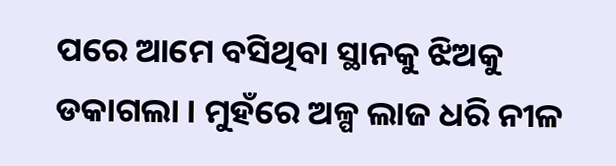ପରେ ଆମେ ବସିଥିବା ସ୍ଥାନକୁ ଝିଅକୁ ଡକାଗଲା । ମୁହଁରେ ଅଳ୍ପ ଲାଜ ଧରି ନୀଳ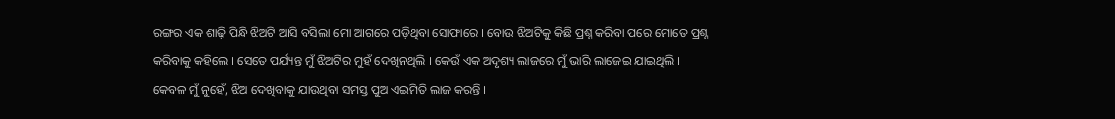ରଙ୍ଗର ଏକ ଶାଢ଼ି ପିନ୍ଧି ଝିଅଟି ଆସି ବସିଲା ମୋ ଆଗରେ ପଡ଼ିଥିବା ସୋଫାରେ । ବୋଉ ଝିଅଟିକୁ କିଛି ପ୍ରଶ୍ନ କରିବା ପରେ ମୋତେ ପ୍ରଶ୍ନ କରିବାକୁ କହିଲେ । ସେତେ ପର୍ଯ୍ୟନ୍ତ ମୁଁ ଝିଅଟିର ମୁହଁ ଦେଖିନଥିଲି । କେଉଁ ଏକ ଅଦୃଶ୍ୟ ଲାଜରେ ମୁଁ ଭାରି ଲାଜେଇ ଯାଇଥିଲି । କେବଳ ମୁଁ ନୁହେଁ, ଝିଅ ଦେଖିବାକୁ ଯାଉଥିବା ସମସ୍ତ ପୁଅ ଏଇମିତି ଲାଜ କରନ୍ତି ।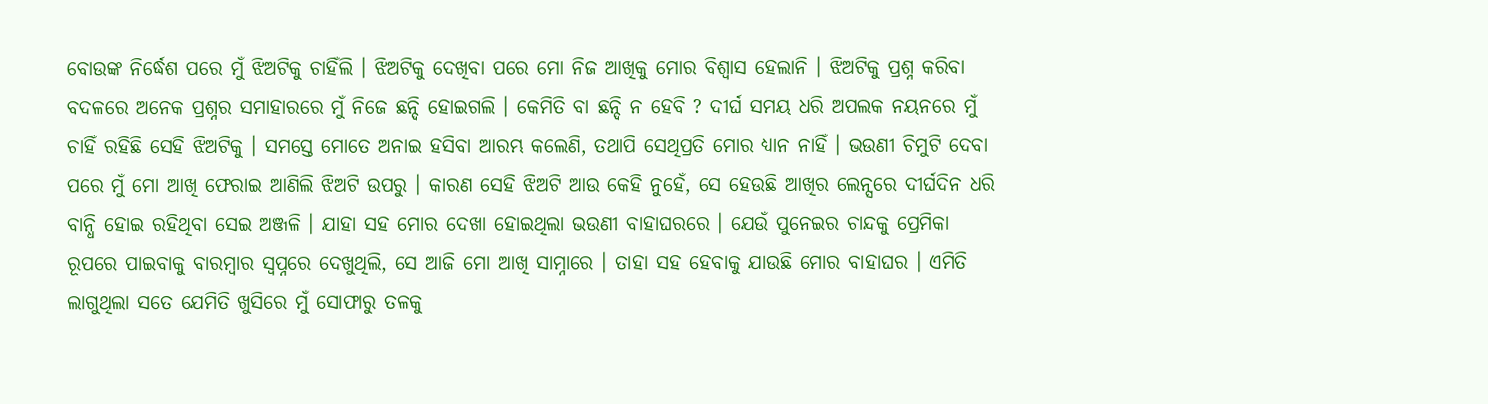ବୋଉଙ୍କ ନିର୍ଦ୍ଧେଶ ପରେ ମୁଁ ଝିଅଟିକୁ ଚାହିଁଲି । ଝିଅଟିକୁ ଦେଖିବା ପରେ ମୋ ନିଜ ଆଖିକୁ ମୋର ବିଶ୍ୱାସ ହେଲାନି । ଝିଅଟିକୁ ପ୍ରଶ୍ନ କରିବା ବଦଳରେ ଅନେକ ପ୍ରଶ୍ନର ସମାହାରରେ ମୁଁ ନିଜେ ଛନ୍ଦି ହୋଇଗଲି । କେମିତି ବା ଛନ୍ଦି ନ ହେବି ? ଦୀର୍ଘ ସମୟ ଧରି ଅପଲକ ନୟନରେ ମୁଁ ଚାହିଁ ରହିଛି ସେହି ଝିଅଟିକୁ । ସମସ୍ତେ ମୋତେ ଅନାଇ ହସିବା ଆରମ୍ଭ କଲେଣି, ତଥାପି ସେଥିପ୍ରତି ମୋର ଧ୍ୟାନ ନାହିଁ । ଭଉଣୀ ଚିମୁଟି ଦେବା ପରେ ମୁଁ ମୋ ଆଖି ଫେରାଇ ଆଣିଲି ଝିଅଟି ଉପରୁ । କାରଣ ସେହି ଝିଅଟି ଆଉ କେହି ନୁହେଁ, ସେ ହେଉଛି ଆଖିର ଲେନ୍ସରେ ଦୀର୍ଘଦିନ ଧରି ବାନ୍ଧି ହୋଇ ରହିଥିବା ସେଇ ଅଞ୍ଜଳି । ଯାହା ସହ ମୋର ଦେଖା ହୋଇଥିଲା ଭଉଣୀ ବାହାଘରରେ । ଯେଉଁ ପୁନେଇର ଚାନ୍ଦକୁ ପ୍ରେମିକା ରୂପରେ ପାଇବାକୁ ବାରମ୍ବାର ସ୍ୱପ୍ନରେ ଦେଖୁଥିଲି, ସେ ଆଜି ମୋ ଆଖି ସାମ୍ନାରେ । ତାହା ସହ ହେବାକୁ ଯାଉଛି ମୋର ବାହାଘର । ଏମିତି ଲାଗୁଥିଲା ସତେ ଯେମିତି ଖୁସିରେ ମୁଁ ସୋଫାରୁ ତଳକୁ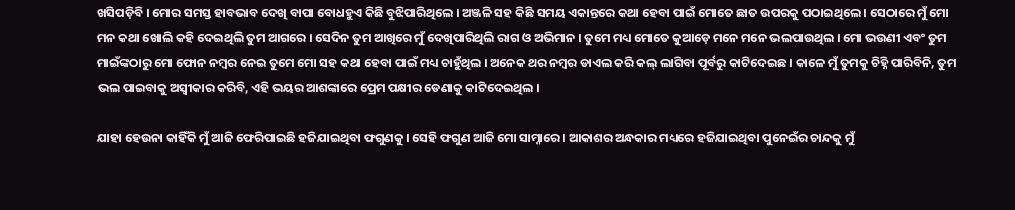ଖସିପଡ଼ିବି । ମୋର ସମସ୍ତ ହାବଭାବ ଦେଖି ବାପା ବୋଧହୁଏ କିଛି ବୁଝିପାରିଥିଲେ । ଅଞ୍ଜଳି ସହ କିଛି ସମୟ ଏକାନ୍ତରେ କଥା ହେବା ପାଇଁ ମୋତେ ଛାତ ଉପରକୁ ପଠାଇଥିଲେ । ସେଠାରେ ମୁଁ ମୋ ମନ କଥା ଖୋଲି କହି ଦେଇଥିଲି ତୁମ ଆଗରେ । ସେଦିନ ତୁମ ଆଖିରେ ମୁଁ ଦେଖିପାରିଥିଲି ରାଗ ଓ ଅଭିମାନ । ତୁମେ ମଧ୍ୟ ମୋତେ କୁଆଡ଼େ ମନେ ମନେ ଭଲପାଉଥିଲ । ମୋ ଭଉଣୀ ଏବଂ ତୁମ ମାଇଁଙ୍କଠାରୁ ମୋ ଫୋନ ନମ୍ବର ନେଇ ତୁମେ ମୋ ସହ କଥା ହେବା ପାଇଁ ମଧ୍ୟ ଚାହୁଁଥିଲ । ଅନେକ ଥର ନମ୍ବର ଡାଏଲ କରି କଲ୍ ଲାଗିବା ପୂର୍ବରୁ କାଟିଦେଇଛ । କାଳେ ମୁଁ ତୁମକୁ ଚିହ୍ନି ପାରିବିନି, ତୁମ ଭଲ ପାଇବାକୁ ଅସ୍ୱୀକାର କରିବି, ଏହି ଭୟର ଆଶଙ୍କାରେ ପ୍ରେମ ପକ୍ଷୀର ଡେଣାକୁ କାଟିଦେଇଥିଲ ।

ଯାହା ହେଉନା କାହିଁକି ମୁଁ ଆଜି ଫେରିପାଇଛି ହଜିଯାଇଥିବା ଫଗୁଣକୁ । ସେହି ଫଗୁଣ ଆଜି ମୋ ସାମ୍ନାରେ । ଆକାଶର ଅନ୍ଧକାର ମଧ୍ୟରେ ହଜିଯାଇଥିବା ପୁନେଇଁର ଚାନ୍ଦକୁ ମୁଁ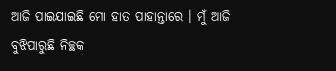ଆଜି ପାଇଯାଇଛି ମୋ ହାତ ପାହାନ୍ତାରେ । ମୁଁ ଆଜି ବୁଝିପାରୁଛି ନିଚ୍ଛକ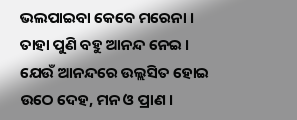ଭଲପାଇବା କେବେ ମରେନା । ତାହା ପୁଣି ବହୁ ଆନନ୍ଦ ନେଇ । ଯେଉଁ ଆନନ୍ଦରେ ଉଲ୍ଲସିତ ହୋଇ ଉଠେ ଦେହ, ମନ ଓ ପ୍ରାଣ ।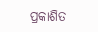ପ୍ରକାଶିତ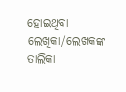ହୋଇଥିବା ଲେଖିକା/ଲେଖକଙ୍କ ତାଲିକା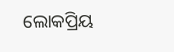ଲୋକପ୍ରିୟ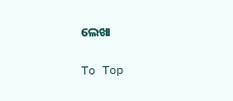ଲେଖା

To Top